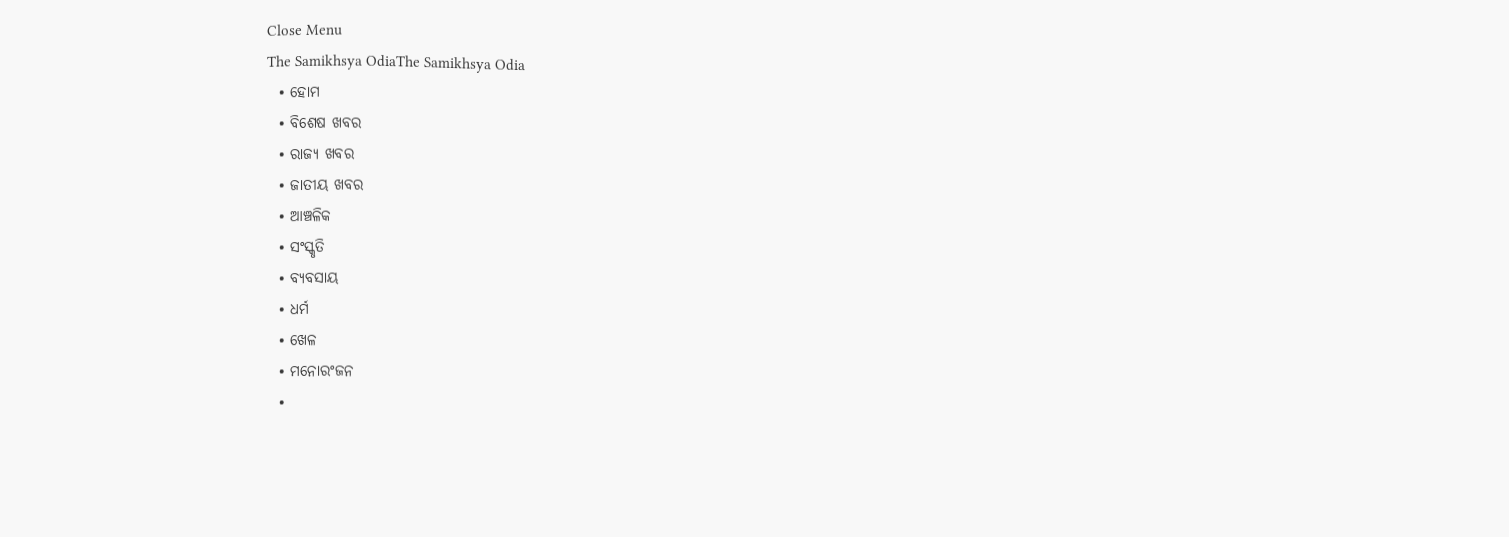Close Menu
The Samikhsya OdiaThe Samikhsya Odia
  • ହୋମ
  • ବିଶେଷ ଖବର
  • ରାଜ୍ୟ ଖବର
  • ଜାତୀୟ ଖବର
  • ଆଞ୍ଚଳିକ
  • ସଂସ୍କୃତି
  • ବ୍ୟବସାୟ
  • ଧର୍ମ
  • ଖେଳ
  • ମନୋରଂଜନ
  •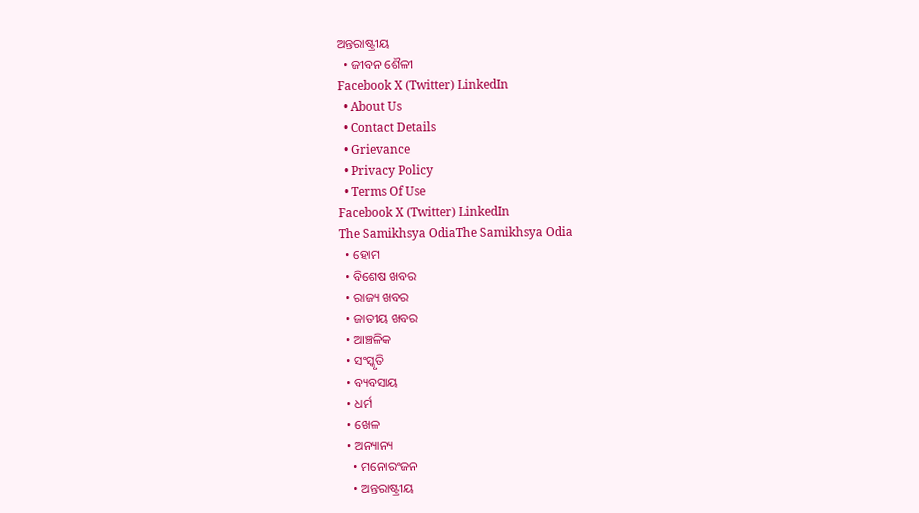ଅନ୍ତରାଷ୍ଟ୍ରୀୟ
  • ଜୀବନ ଶୈଳୀ
Facebook X (Twitter) LinkedIn
  • About Us
  • Contact Details
  • Grievance
  • Privacy Policy
  • Terms Of Use
Facebook X (Twitter) LinkedIn
The Samikhsya OdiaThe Samikhsya Odia
  • ହୋମ
  • ବିଶେଷ ଖବର
  • ରାଜ୍ୟ ଖବର
  • ଜାତୀୟ ଖବର
  • ଆଞ୍ଚଳିକ
  • ସଂସ୍କୃତି
  • ବ୍ୟବସାୟ
  • ଧର୍ମ
  • ଖେଳ
  • ଅନ୍ୟାନ୍ୟ
    • ମନୋରଂଜନ
    • ଅନ୍ତରାଷ୍ଟ୍ରୀୟ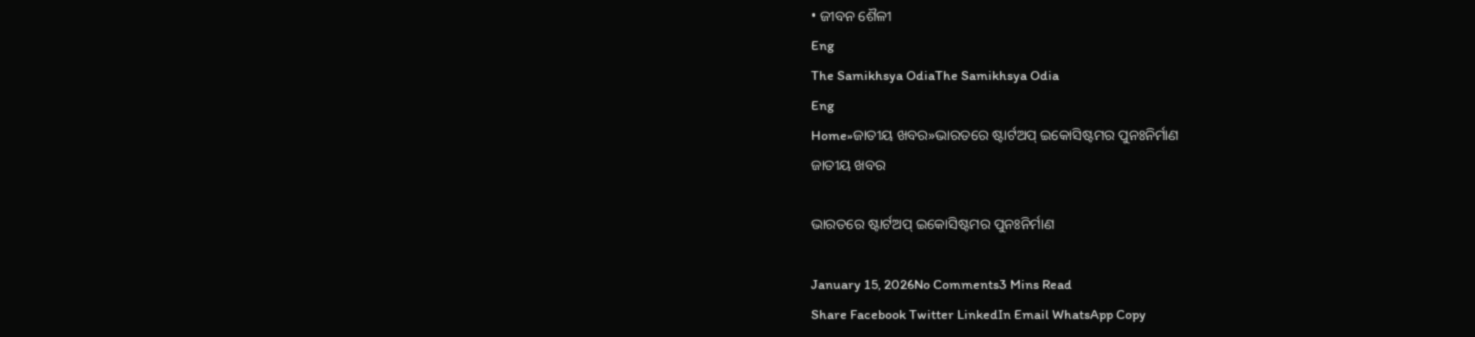• ଜୀବନ ଶୈଳୀ
Eng
The Samikhsya OdiaThe Samikhsya Odia
Eng
Home»ଜାତୀୟ ଖବର»ଭାରତରେ ଷ୍ଟାର୍ଟଅପ୍ ଇକୋସିଷ୍ଟମର ପୁନଃନିର୍ମାଣ
ଜାତୀୟ ଖବର

ଭାରତରେ ଷ୍ଟାର୍ଟଅପ୍ ଇକୋସିଷ୍ଟମର ପୁନଃନିର୍ମାଣ

January 15, 2026No Comments3 Mins Read
Share Facebook Twitter LinkedIn Email WhatsApp Copy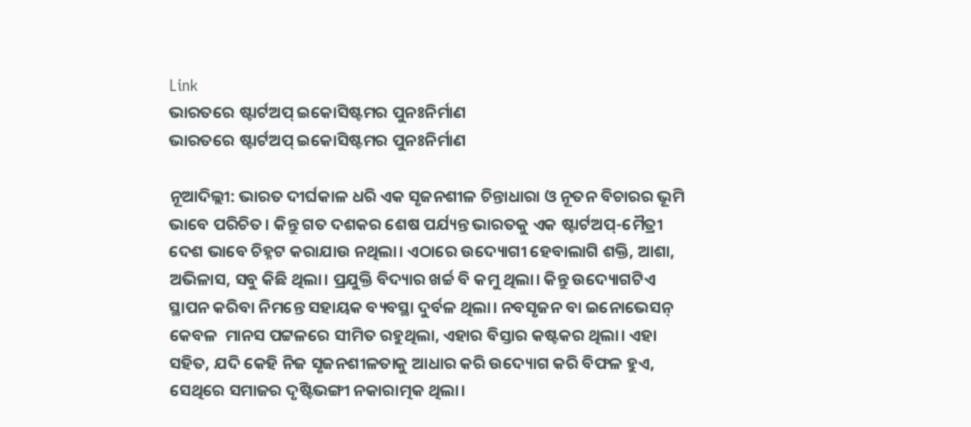Link
ଭାରତରେ ଷ୍ଟାର୍ଟଅପ୍ ଇକୋସିଷ୍ଟମର ପୁନଃନିର୍ମାଣ
ଭାରତରେ ଷ୍ଟାର୍ଟଅପ୍ ଇକୋସିଷ୍ଟମର ପୁନଃନିର୍ମାଣ

ନୂଆଦିଲ୍ଲୀ: ଭାରତ ଦୀର୍ଘକାଳ ଧରି ଏକ ସୃଜନଶୀଳ ଚିନ୍ତାଧାରା ଓ ନୂତନ ବିଚାରର ଭୂମି ଭାବେ ପରିଚିତ। କିନ୍ତୁ ଗତ ଦଶକର ଶେଷ ପର୍ଯ୍ୟନ୍ତ ଭାରତକୁ ଏକ ଷ୍ଟାର୍ଟଅପ୍-ମୈତ୍ରୀ ଦେଶ ଭାବେ ଚିହ୍ନଟ କରାଯାଉ ନଥିଲା। ଏଠାରେ ଉଦ୍ୟୋଗୀ ହେବାଲାଗି ଶକ୍ତି, ଆଶା, ଅଭିଳାସ, ସବୁ କିଛି ଥିଲା। ପ୍ରଯୁକ୍ତି ବିଦ୍ୟାର ଖର୍ଚ୍ଚ ବି କମୁ ଥିଲା। କିନ୍ତୁ ଉଦ୍ୟୋଗଟିଏ ସ୍ଥାପନ କରିବା ନିମନ୍ତେ ସହାୟକ ବ୍ୟବସ୍ଥା ଦୁର୍ବଳ ଥିଲା। ନବସୃଜନ ବା ଇନୋଭେସନ୍ କେବଳ  ମାନସ ପଟ୍ଟଳରେ ସୀମିତ ରହୁଥିଲା, ଏହାର ବିସ୍ତାର କଷ୍ଟକର ଥିଲା। ଏହା ସହିତ, ଯଦି କେହି ନିଜ ସୃଜନଶୀଳତାକୁ ଆଧାର କରି ଉଦ୍ୟୋଗ କରି ବିଫଳ ହୁଏ, ସେଥିରେ ସମାଜର ଦୃଷ୍ଟିଭଙ୍ଗୀ ନକାରାତ୍ମକ ଥିଲା।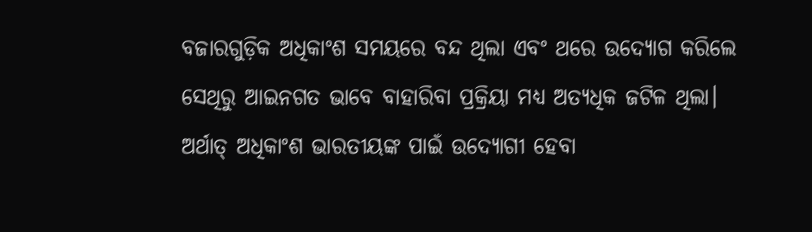ବଜାରଗୁଡ଼ିକ ଅଧିକାଂଶ ସମୟରେ ବନ୍ଦ ଥିଲା ଏବଂ ଥରେ ଉଦ୍ୟୋଗ କରିଲେ ସେଥିରୁ ଆଇନଗତ ଭାବେ ବାହାରିବା ପ୍ରକ୍ରିୟା ମଧ୍ୟ ଅତ୍ୟଧିକ ଜଟିଳ ଥିଲା। ଅର୍ଥାତ୍‍ ଅଧିକାଂଶ ଭାରତୀୟଙ୍କ ପାଇଁ ଉଦ୍ୟୋଗୀ ହେବା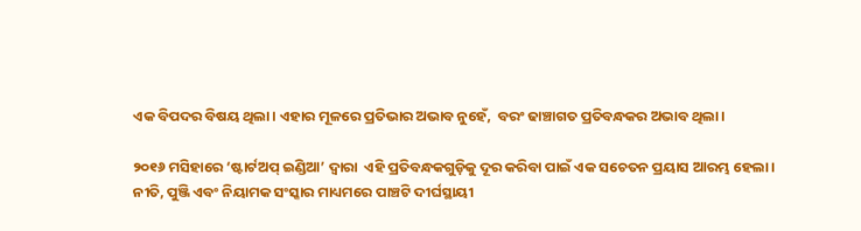ଏକ ବିପଦର ବିଷୟ ଥିଲା। ଏହାର ମୂଳରେ ପ୍ରତିଭାର ଅଭାବ ନୁହେଁ,  ବରଂ ଢାଞ୍ଚାଗତ ପ୍ରତିବନ୍ଧକର ଅଭାବ ଥିଲା।

୨୦୧୬ ମସିହାରେ ‘ଷ୍ଟାର୍ଟଅପ୍ ଇଣ୍ଡିଆ’ ଦ୍ୱାରା  ଏହି ପ୍ରତିବନ୍ଧକଗୁଡ଼ିକୁ ଦୂର କରିବା ପାଇଁ ଏକ ସଚେତନ ପ୍ରୟାସ ଆରମ୍ଭ ହେଲା। ନୀତି, ପୁଞ୍ଜି ଏବଂ ନିୟାମକ ସଂସ୍କାର ମାଧ୍ୟମରେ ପାଞ୍ଚଟି ଦୀର୍ଘସ୍ଥାୟୀ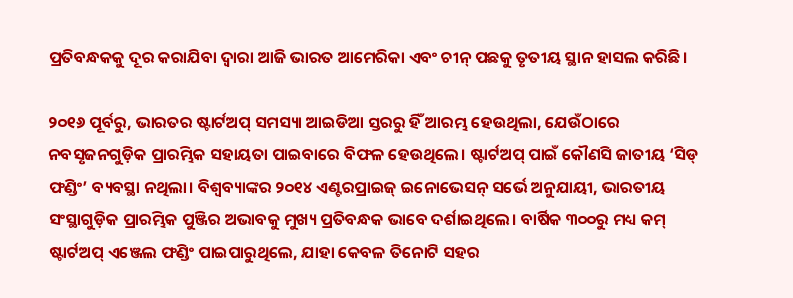ପ୍ରତିବନ୍ଧକକୁ ଦୂର କରାଯିବା ଦ୍ୱାରା ଆଜି ଭାରତ ଆମେରିକା ଏବଂ ଚୀନ୍ ପଛକୁ ତୃତୀୟ ସ୍ଥାନ ହାସଲ କରିଛି।

୨୦୧୬ ପୂର୍ବରୁ, ଭାରତର ଷ୍ଟାର୍ଟଅପ୍ ସମସ୍ୟା ଆଇଡିଆ ସ୍ତରରୁ ହିଁ ଆରମ୍ଭ ହେଉଥିଲା, ଯେଉଁଠାରେ ନବସୃଜନଗୁଡ଼ିକ ପ୍ରାରମ୍ଭିକ ସହାୟତା ପାଇବାରେ ବିଫଳ ହେଉଥିଲେ। ଷ୍ଟାର୍ଟଅପ୍ ପାଇଁ କୌଣସି ଜାତୀୟ ‘ସିଡ୍ ଫଣ୍ଡିଂ’ ବ୍ୟବସ୍ଥା ନଥିଲା। ବିଶ୍ୱବ୍ୟାଙ୍କର ୨୦୧୪ ଏଣ୍ଟରପ୍ରାଇଜ୍ ଇନୋଭେସନ୍ ସର୍ଭେ ଅନୁଯାୟୀ, ଭାରତୀୟ ସଂସ୍ଥାଗୁଡ଼ିକ ପ୍ରାରମ୍ଭିକ ପୁଞ୍ଜିର ଅଭାବକୁ ମୁଖ୍ୟ ପ୍ରତିବନ୍ଧକ ଭାବେ ଦର୍ଶାଇଥିଲେ। ବାର୍ଷିକ ୩୦୦ରୁ ମଧ୍ୟ କମ୍ ଷ୍ଟାର୍ଟଅପ୍ ଏଞ୍ଜେଲ ଫଣ୍ଡିଂ ପାଇପାରୁଥିଲେ, ଯାହା କେବଳ ତିନୋଟି ସହର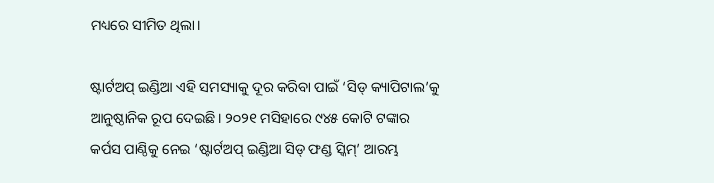ମଧ୍ୟରେ ସୀମିତ ଥିଲା।

ଷ୍ଟାର୍ଟଅପ୍ ଇଣ୍ଡିଆ ଏହି ସମସ୍ୟାକୁ ଦୂର କରିବା ପାଇଁ ‘ସିଡ୍ କ୍ୟାପିଟାଲ’କୁ ଆନୁଷ୍ଠାନିକ ରୂପ ଦେଇଛି। ୨୦୨୧ ମସିହାରେ ୯୪୫ କୋଟି ଟଙ୍କାର କର୍ପସ ପାଣ୍ଠିକୁ ନେଇ ‘ଷ୍ଟାର୍ଟଅପ୍ ଇଣ୍ଡିଆ ସିଡ୍ ଫଣ୍ଡ ସ୍କିମ୍’ ଆରମ୍ଭ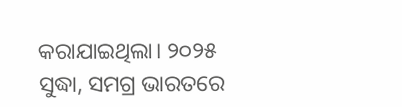କରାଯାଇଥିଲା। ୨୦୨୫ ସୁଦ୍ଧା, ସମଗ୍ର ଭାରତରେ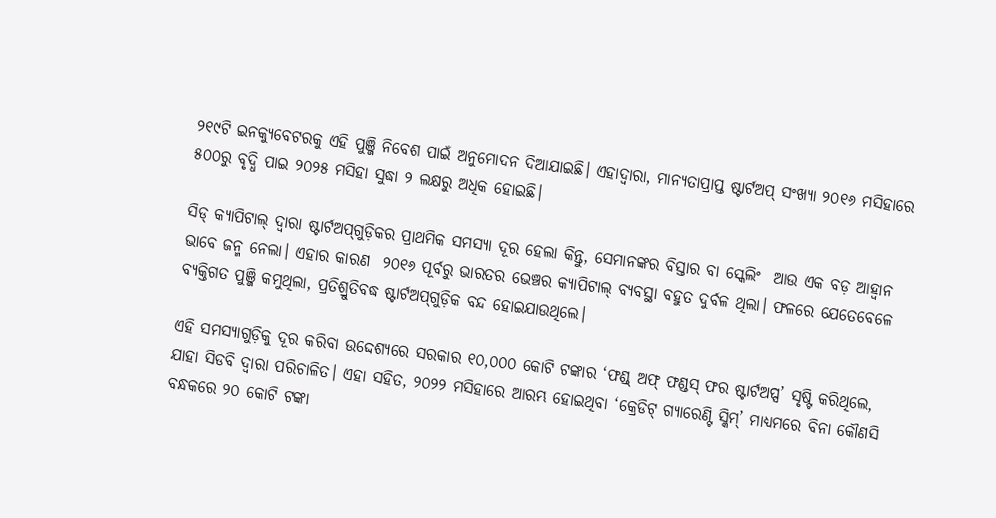୨୧୯ଟି ଇନକ୍ୟୁବେଟରକୁ ଏହି ପୁଞ୍ଜି ନିବେଶ ପାଇଁ ଅନୁମୋଦନ ଦିଆଯାଇଛି। ଏହାଦ୍ୱାରା, ମାନ୍ୟତାପ୍ରାପ୍ତ ଷ୍ଟାର୍ଟଅପ୍ ସଂଖ୍ୟା ୨୦୧୬ ମସିହାରେ ୫୦୦ରୁ ବୃଦ୍ଧି ପାଇ ୨୦୨୫ ମସିହା ସୁଦ୍ଧା ୨ ଲକ୍ଷରୁ ଅଧିକ ହୋଇଛି।

ସିଡ୍‍ କ୍ୟାପିଟାଲ୍‍ ଦ୍ୱାରା ଷ୍ଟାର୍ଟଅପ୍‌ଗୁଡ଼ିକର ପ୍ରାଥମିକ ସମସ୍ୟା ଦୂର ହେଲା କିନ୍ତୁ, ସେମାନଙ୍କର ବିସ୍ତାର ବା ସ୍କେଲିଂ  ଆଉ ଏକ ବଡ଼ ଆହ୍ୱାନ ଭାବେ ଜନ୍ମ ନେଲା। ଏହାର କାରଣ  ୨୦୧୬ ପୂର୍ବରୁ ଭାରତର ଭେଞ୍ଚର କ୍ୟାପିଟାଲ୍ ବ୍ୟବସ୍ଥା ବହୁତ ଦୁର୍ବଳ ଥିଲା। ଫଳରେ ଯେତେବେଳେ ବ୍ୟକ୍ତିଗତ ପୁଞ୍ଜି କମୁଥିଲା, ପ୍ରତିଶ୍ରୁତିବଦ୍ଧ ଷ୍ଟାର୍ଟଅପ୍‌ଗୁଡ଼ିକ ବନ୍ଦ ହୋଇଯାଉଥିଲେ।

ଏହି ସମସ୍ୟାଗୁଡ଼ିକୁ ଦୂର କରିବା ଉଦ୍ଦେଶ୍ୟରେ ସରକାର ୧୦,୦୦୦ କୋଟି ଟଙ୍କାର ‘ଫଣ୍ଡ୍ ଅଫ୍ ଫଣ୍ଡସ୍ ଫର ଷ୍ଟାର୍ଟଅପ୍ସ’ ସୃଷ୍ଟି କରିଥିଲେ, ଯାହା ସିଡବି ଦ୍ୱାରା ପରିଚାଳିତ। ଏହା ସହିତ, ୨୦୨୨ ମସିହାରେ ଆରମ୍ଭ ହୋଇଥିବା ‘କ୍ରେଡିଟ୍ ଗ୍ୟାରେଣ୍ଟି ସ୍କିମ୍’ ମାଧ୍ୟମରେ ବିନା କୌଣସି ବନ୍ଧକରେ ୨୦ କୋଟି ଟଙ୍କା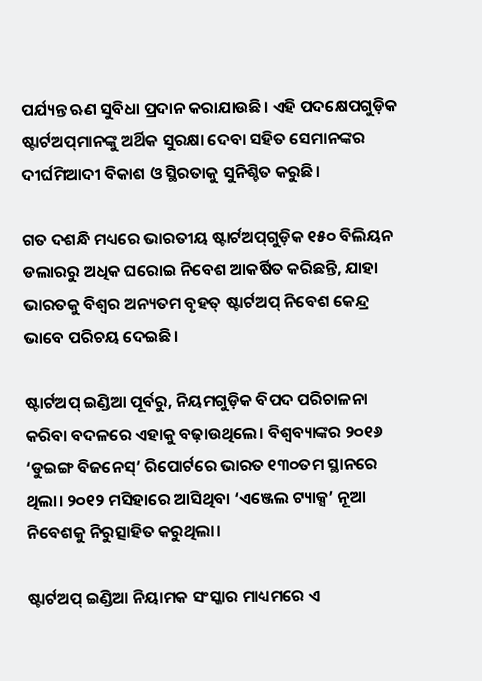ପର୍ଯ୍ୟନ୍ତ ଋଣ ସୁବିଧା ପ୍ରଦାନ କରାଯାଉଛି। ଏହି ପଦକ୍ଷେପଗୁଡ଼ିକ ଷ୍ଟାର୍ଟଅପ୍‌ମାନଙ୍କୁ ଅର୍ଥିକ ସୁରକ୍ଷା ଦେବା ସହିତ ସେମାନଙ୍କର ଦୀର୍ଘମିଆଦୀ ବିକାଶ ଓ ସ୍ଥିରତାକୁ ସୁନିଶ୍ଚିତ କରୁଛି।

ଗତ ଦଶନ୍ଧି ମଧ୍ୟରେ ଭାରତୀୟ ଷ୍ଟାର୍ଟଅପ୍‌ଗୁଡ଼ିକ ୧୫୦ ବିଲିୟନ ଡଲାରରୁ ଅଧିକ ଘରୋଇ ନିବେଶ ଆକର୍ଷିତ କରିଛନ୍ତି, ଯାହା ଭାରତକୁ ବିଶ୍ୱର ଅନ୍ୟତମ ବୃହତ୍ ଷ୍ଟାର୍ଟଅପ୍ ନିବେଶ କେନ୍ଦ୍ର ଭାବେ ପରିଚୟ ଦେଇଛି।

ଷ୍ଟାର୍ଟଅପ୍ ଇଣ୍ଡିଆ ପୂର୍ବରୁ, ନିୟମଗୁଡ଼ିକ ବିପଦ ପରିଚାଳନା କରିବା ବଦଳରେ ଏହାକୁ ବଢ଼ାଉଥିଲେ। ବିଶ୍ୱବ୍ୟାଙ୍କର ୨୦୧୬ ‘ଡୁଇଙ୍ଗ ବିଜନେସ୍’ ରିପୋର୍ଟରେ ଭାରତ ୧୩୦ତମ ସ୍ଥାନରେ ଥିଲା। ୨୦୧୨ ମସିହାରେ ଆସିଥିବା ‘ଏଞ୍ଜେଲ ଟ୍ୟାକ୍ସ’ ନୂଆ ନିବେଶକୁ ନିରୁତ୍ସାହିତ କରୁଥିଲା।

ଷ୍ଟାର୍ଟଅପ୍ ଇଣ୍ଡିଆ ନିୟାମକ ସଂସ୍କାର ମାଧ୍ୟମରେ ଏ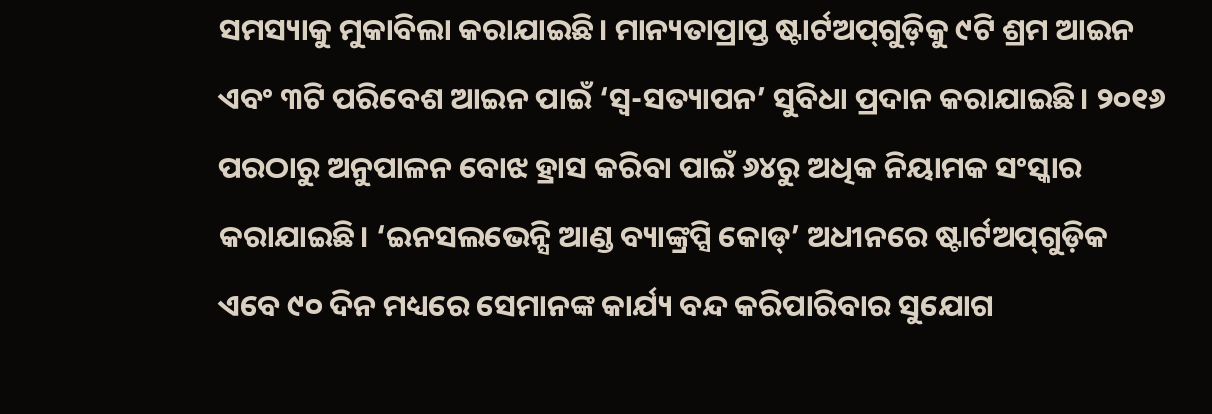ସମସ୍ୟାକୁ ମୁକାବିଲା କରାଯାଇଛି। ମାନ୍ୟତାପ୍ରାପ୍ତ ଷ୍ଟାର୍ଟଅପ୍‌ଗୁଡ଼ିକୁ ୯ଟି ଶ୍ରମ ଆଇନ ଏବଂ ୩ଟି ପରିବେଶ ଆଇନ ପାଇଁ ‘ସ୍ୱ-ସତ୍ୟାପନ’ ସୁବିଧା ପ୍ରଦାନ କରାଯାଇଛି। ୨୦୧୬ ପରଠାରୁ ଅନୁପାଳନ ବୋଝ ହ୍ରାସ କରିବା ପାଇଁ ୬୪ରୁ ଅଧିକ ନିୟାମକ ସଂସ୍କାର କରାଯାଇଛି। ‘ଇନସଲଭେନ୍ସି ଆଣ୍ଡ ବ୍ୟାଙ୍କ୍ରପ୍ସି କୋଡ୍’ ଅଧୀନରେ ଷ୍ଟାର୍ଟଅପ୍‌ଗୁଡ଼ିକ ଏବେ ୯୦ ଦିନ ମଧ୍ୟରେ ସେମାନଙ୍କ କାର୍ଯ୍ୟ ବନ୍ଦ କରିପାରିବାର ସୁଯୋଗ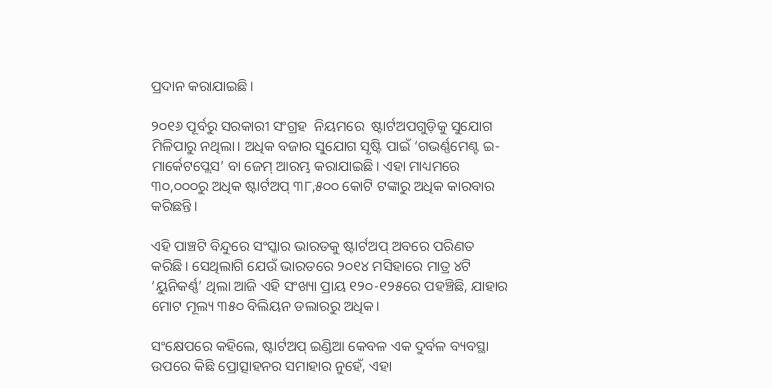ପ୍ରଦାନ କରାଯାଇଛି।

୨୦୧୬ ପୂର୍ବରୁ ସରକାରୀ ସଂଗ୍ରହ  ନିୟମରେ  ଷ୍ଟାର୍ଟଅପଗୁଡ଼ିକୁ ସୁଯୋଗ ମିଳିପାରୁ ନଥିଲା। ଅଧିକ ବଜାର ସୁଯୋଗ ସୃଷ୍ଟି ପାଇଁ ‘ଗଭର୍ଣ୍ଣମେଣ୍ଟ ଇ-ମାର୍କେଟପ୍ଲେସ’ ବା ଜେମ୍‍ ଆରମ୍ଭ କରାଯାଇଛି। ଏହା ମାଧ୍ୟମରେ ୩୦,୦୦୦ରୁ ଅଧିକ ଷ୍ଟାର୍ଟଅପ୍ ୩୮,୫୦୦ କୋଟି ଟଙ୍କାରୁ ଅଧିକ କାରବାର କରିଛନ୍ତି।

ଏହି ପାଞ୍ଚଟି ବିନ୍ଦୁରେ ସଂସ୍କାର ଭାରତକୁ ଷ୍ଟାର୍ଟଅପ୍‍ ଅବରେ ପରିଣତ କରିଛି। ସେଥିଲାଗି ଯେଉଁ ଭାରତରେ ୨୦୧୪ ମସିହାରେ ମାତ୍ର ୪ଟି ‘ୟୁନିକର୍ଣ୍ଣ’ ଥିଲା ଆଜି ଏହି ସଂଖ୍ୟା ପ୍ରାୟ ୧୨୦-୧୨୫ରେ ପହଞ୍ଚିଛି, ଯାହାର ମୋଟ ମୂଲ୍ୟ ୩୫୦ ବିଲିୟନ ଡଲାରରୁ ଅଧିକ।

ସଂକ୍ଷେପରେ କହିଲେ, ଷ୍ଟାର୍ଟଅପ୍ ଇଣ୍ଡିଆ କେବଳ ଏକ ଦୁର୍ବଳ ବ୍ୟବସ୍ଥା ଉପରେ କିଛି ପ୍ରୋତ୍ସାହନର ସମାହାର ନୁହେଁ, ଏହା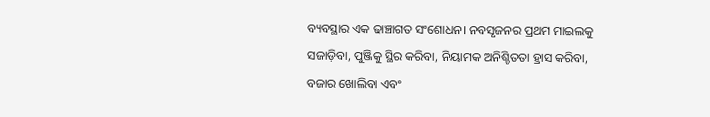ବ୍ୟବସ୍ଥାର ଏକ ଢାଞ୍ଚାଗତ ସଂଶୋଧନ। ନବସୃଜନର ପ୍ରଥମ ମାଇଲକୁ ସଜାଡ଼ିବା, ପୁଞ୍ଜିକୁ ସ୍ଥିର କରିବା, ନିୟାମକ ଅନିଶ୍ଚିତତା ହ୍ରାସ କରିବା, ବଜାର ଖୋଲିବା ଏବଂ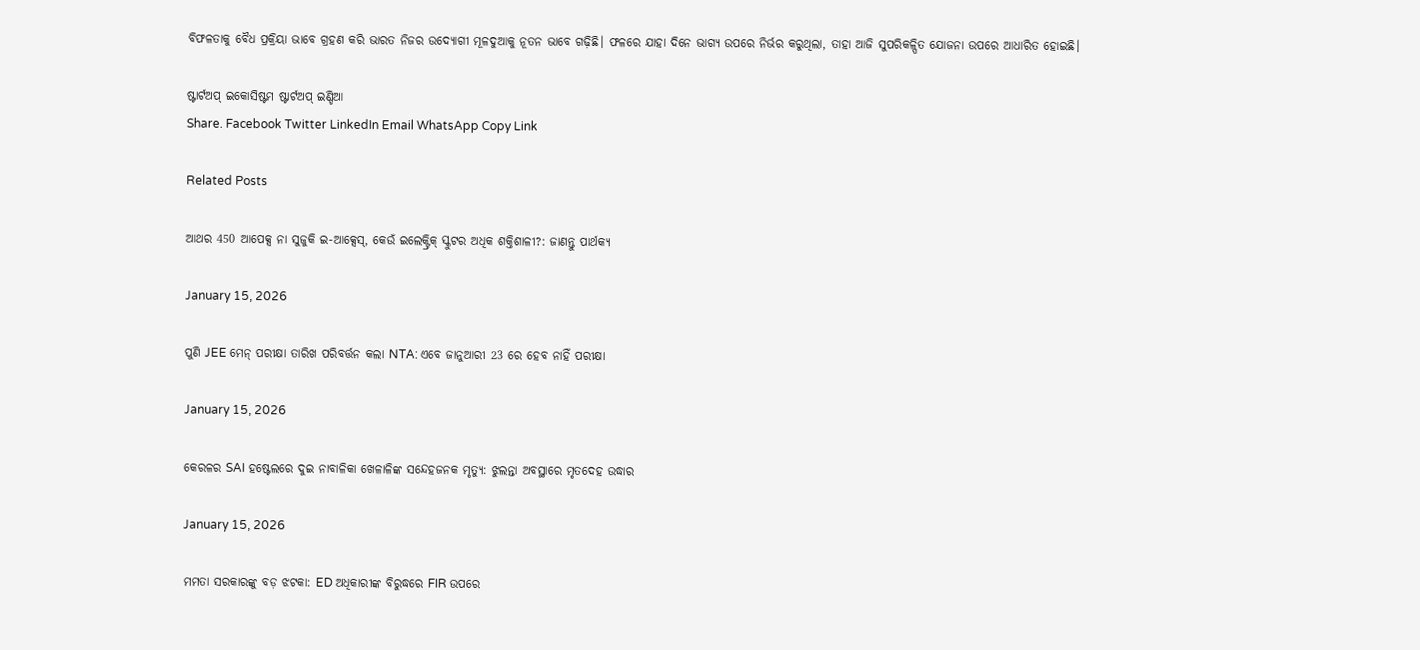ବିଫଳତାକୁ ବୈଧ ପ୍ରକ୍ରିୟା ଭାବେ ଗ୍ରହଣ କରି ଭାରତ ନିଜର ଉଦ୍ୟୋଗୀ ମୂଳଦୁଆକୁ ନୂତନ ଭାବେ ଗଢ଼ିଛି। ଫଳରେ ଯାହା ଦିନେ ଭାଗ୍ୟ ଉପରେ ନିର୍ଭର କରୁଥିଲା, ତାହା ଆଜି ସୁପରିକଳ୍ପିତ ଯୋଜନା ଉପରେ ଆଧାରିତ ହୋଇଛି।

ଷ୍ଟାର୍ଟଅପ୍ ଇକୋସିଷ୍ଟମ ଷ୍ଟାର୍ଟଅପ୍ ଇଣ୍ଡିଆ
Share. Facebook Twitter LinkedIn Email WhatsApp Copy Link

Related Posts

ଆଥର 450 ଆପେକ୍ସ ନା ସୁଜୁକି ଇ-ଆକ୍ସେସ୍, କେଉଁ ଇଲେକ୍ଟ୍ରିକ୍ ସ୍କୁଟର ଅଧିକ ଶକ୍ତିଶାଳୀ?: ଜାଣନ୍ତୁ ପାର୍ଥକ୍ୟ

January 15, 2026

ପୁଣି JEE ମେନ୍ ପରୀକ୍ଷା ତାରିଖ ପରିବର୍ତ୍ତନ କଲା NTA: ଏବେ ଜାନୁଆରୀ 23 ରେ ହେବ ନାହିଁ ପରୀକ୍ଷା

January 15, 2026

କେରଳର SAI ହଷ୍ଟେଲରେ ଦୁଇ ନାବାଳିକା ଖେଳାଳିଙ୍କ ସନ୍ଦେହଜନକ ମୃତ୍ୟୁ: ଝୁଲନ୍ତା ଅବସ୍ଥାରେ ମୃତଦେହ ଉଦ୍ଧାର

January 15, 2026

ମମତା ସରକାରଙ୍କୁ ବଡ଼ ଝଟକା: ED ଅଧିକାରୀଙ୍କ ବିରୁଦ୍ଧରେ FIR ଉପରେ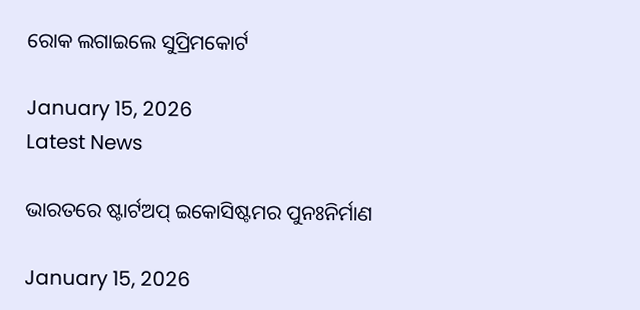ରୋକ ଲଗାଇଲେ ସୁପ୍ରିମକୋର୍ଟ

January 15, 2026
Latest News

ଭାରତରେ ଷ୍ଟାର୍ଟଅପ୍ ଇକୋସିଷ୍ଟମର ପୁନଃନିର୍ମାଣ

January 15, 2026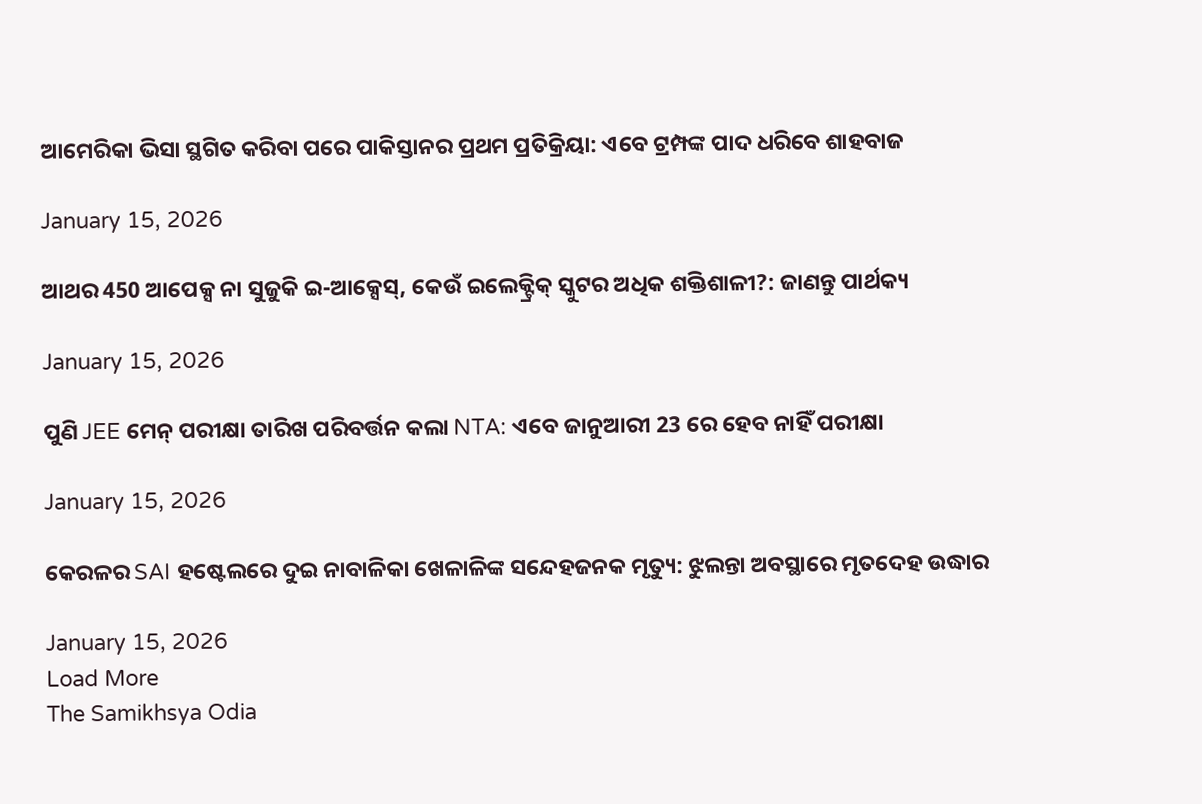ଆମେରିକା ଭିସା ସ୍ଥଗିତ କରିବା ପରେ ପାକିସ୍ତାନର ପ୍ରଥମ ପ୍ରତିକ୍ରିୟା: ଏବେ ଟ୍ରମ୍ପଙ୍କ ପାଦ ଧରିବେ ଶାହବାଜ

January 15, 2026

ଆଥର 450 ଆପେକ୍ସ ନା ସୁଜୁକି ଇ-ଆକ୍ସେସ୍, କେଉଁ ଇଲେକ୍ଟ୍ରିକ୍ ସ୍କୁଟର ଅଧିକ ଶକ୍ତିଶାଳୀ?: ଜାଣନ୍ତୁ ପାର୍ଥକ୍ୟ

January 15, 2026

ପୁଣି JEE ମେନ୍ ପରୀକ୍ଷା ତାରିଖ ପରିବର୍ତ୍ତନ କଲା NTA: ଏବେ ଜାନୁଆରୀ 23 ରେ ହେବ ନାହିଁ ପରୀକ୍ଷା

January 15, 2026

କେରଳର SAI ହଷ୍ଟେଲରେ ଦୁଇ ନାବାଳିକା ଖେଳାଳିଙ୍କ ସନ୍ଦେହଜନକ ମୃତ୍ୟୁ: ଝୁଲନ୍ତା ଅବସ୍ଥାରେ ମୃତଦେହ ଉଦ୍ଧାର

January 15, 2026
Load More
The Samikhsya Odia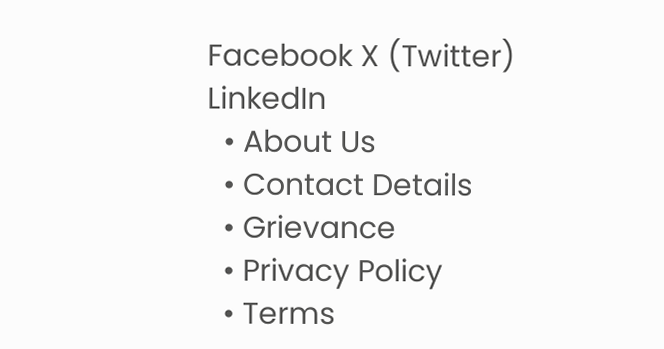Facebook X (Twitter) LinkedIn
  • About Us
  • Contact Details
  • Grievance
  • Privacy Policy
  • Terms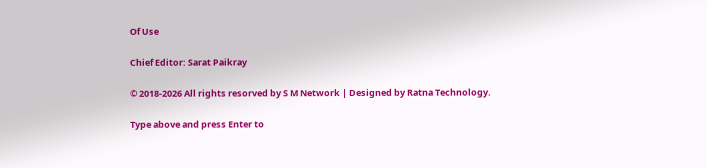Of Use

Chief Editor: Sarat Paikray

© 2018-2026 All rights resorved by S M Network | Designed by Ratna Technology.

Type above and press Enter to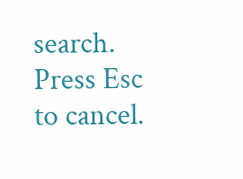search. Press Esc to cancel.